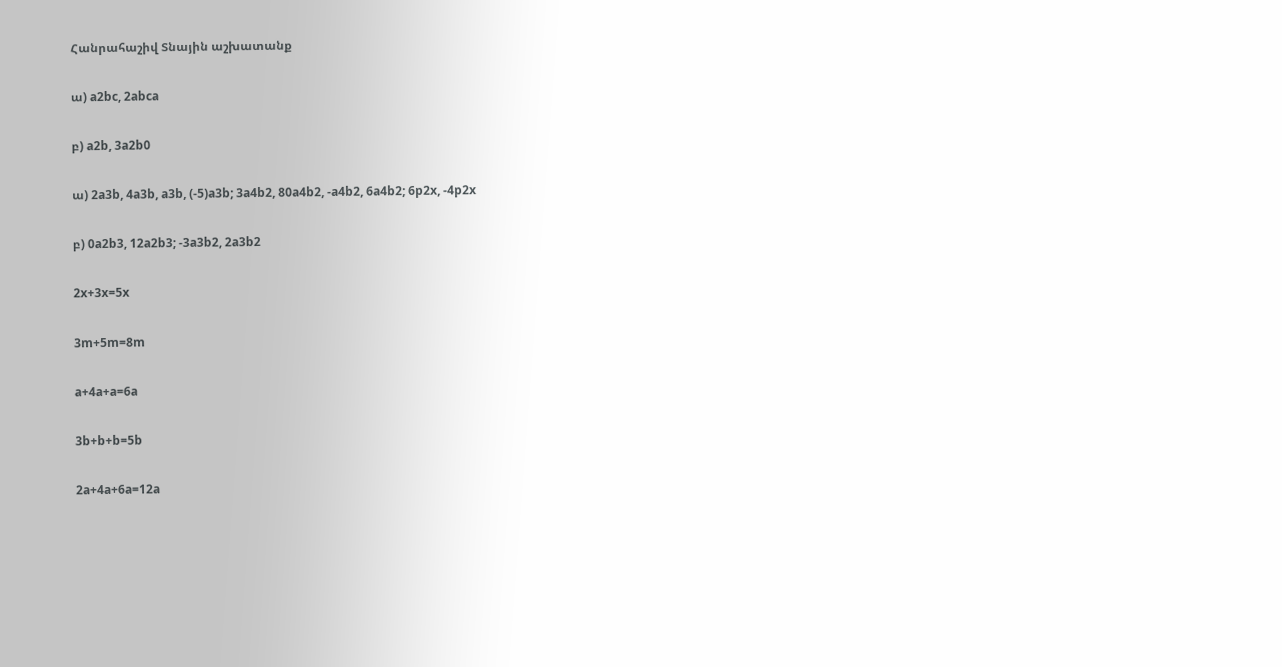Հանրահաշիվ Տնային աշխատանք

ա) a2bc, 2abca

բ) a2b, 3a2b0

ա) 2a3b, 4a3b, a3b, (-5)a3b; 3a4b2, 80a4b2, -a4b2, 6a4b2; 6p2x, -4p2x

բ) 0a2b3, 12a2b3; -3a3b2, 2a3b2

2x+3x=5x

3m+5m=8m

a+4a+a=6a

3b+b+b=5b

2a+4a+6a=12a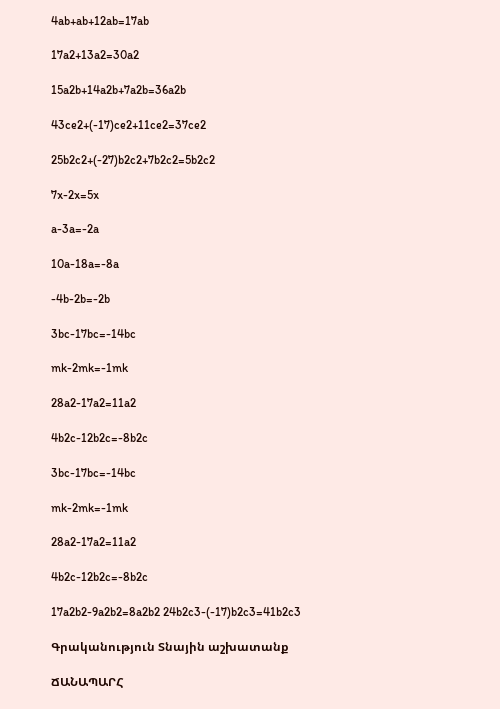4ab+ab+12ab=17ab

17a2+13a2=30a2

15a2b+14a2b+7a2b=36a2b

43ce2+(-17)ce2+11ce2=37ce2

25b2c2+(-27)b2c2+7b2c2=5b2c2

7x-2x=5x

a-3a=-2a

10a-18a=-8a

-4b-2b=-2b

3bc-17bc=-14bc

mk-2mk=-1mk

28a2-17a2=11a2

4b2c-12b2c=-8b2c

3bc-17bc=-14bc

mk-2mk=-1mk

28a2-17a2=11a2

4b2c-12b2c=-8b2c

17a2b2-9a2b2=8a2b2 24b2c3-(-17)b2c3=41b2c3

Գրականություն Տնային աշխատանք

ՃԱՆԱՊԱՐՀ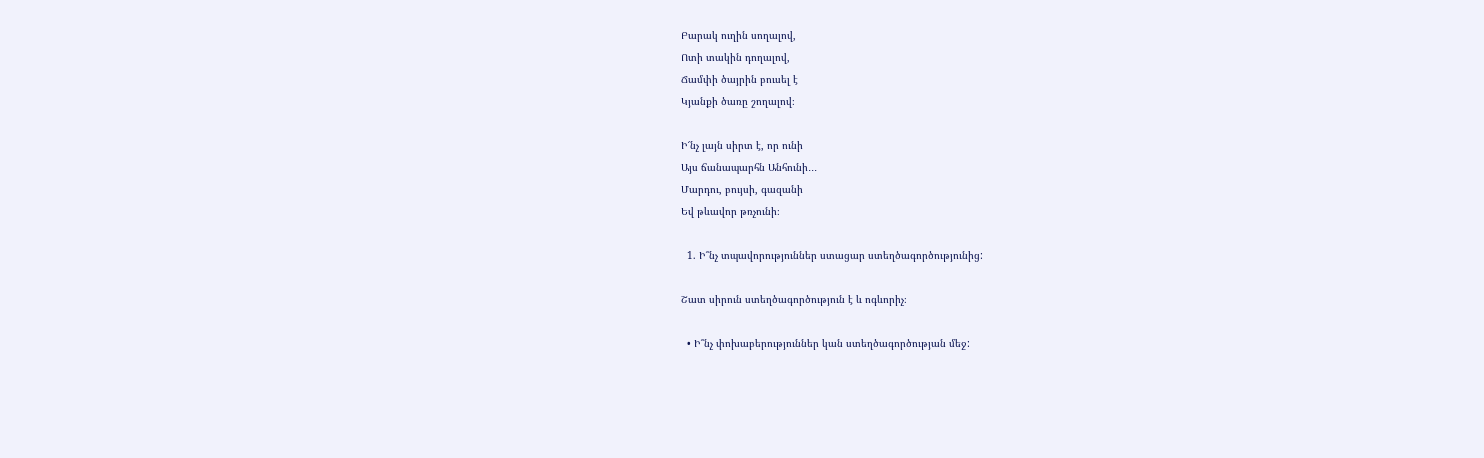Բարակ ուղին սողալով,
Ոտի տակին դողալով,
Ճամփի ծայրին բուսել է
Կյանքի ծառը շողալով։

Ի՜նչ լայն սիրտ է, որ ունի
Այս ճանապարհն Անհունի․․․
Մարդու, բույսի, գազանի
Եվ թևավոր թռչունի։

  1. Ի՞նչ տպավորություններ ստացար ստեղծագործությունից:

Շատ սիրուն ստեղծագործություն է և ոգևորիչ։

  • Ի՞նչ փոխաբերություններ կան ստեղծագործության մեջ: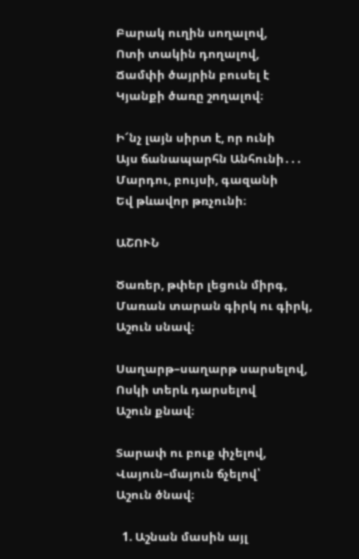Բարակ ուղին սողալով,
Ոտի տակին դողալով,
Ճամփի ծայրին բուսել է
Կյանքի ծառը շողալով։

Ի՜նչ լայն սիրտ է, որ ունի
Այս ճանապարհն Անհունի․․․
Մարդու, բույսի, գազանի
Եվ թևավոր թռչունի։

ԱՇՈՒՆ

Ծառեր, թփեր լեցուն միրգ,
Մառան տարան գիրկ ու գիրկ,
Աշուն սնավ։

Սաղարթ–սաղարթ սարսելով,
Ոսկի տերև դարսելով
Աշուն քնավ։

Տարափ ու բուք փչելով,
Վայուն–մայուն ճչելով՝
Աշուն ծնավ։

  1. Աշնան մասին այլ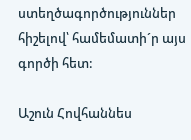ստեղծագործություններ հիշելով՝ համեմատի´ր այս գործի հետ:

Աշուն Հովհաննես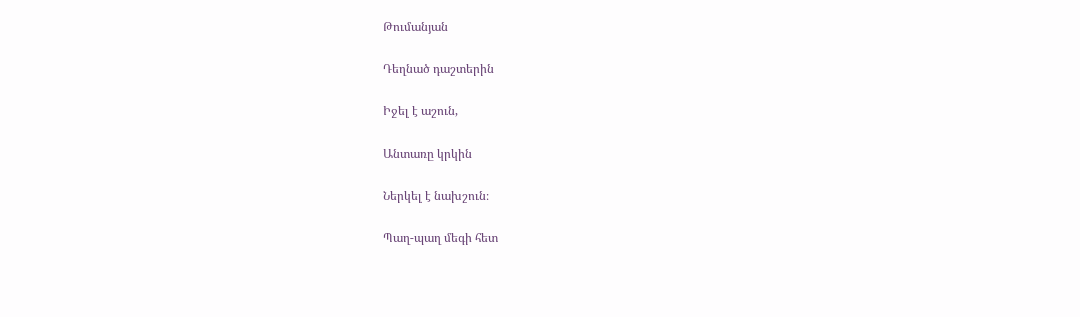Թումանյան

Դեղնած դաշտերին

Իջել է աշուն,

Անտառը կրկին

Ներկել է նախշուն։

Պաղ-պաղ մեգի հետ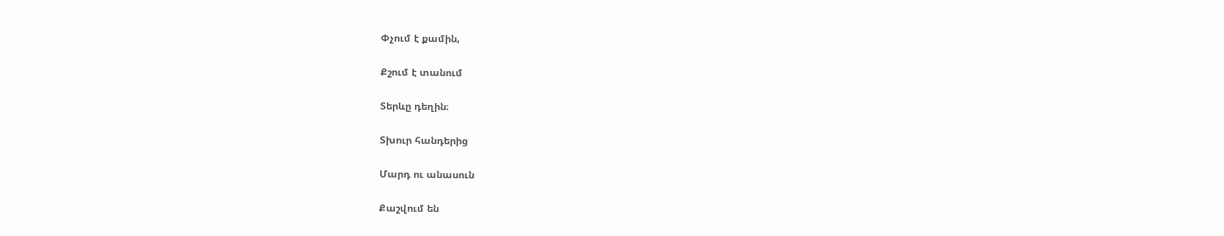Փչում է քամին,

Քշում է տանում

Տերևը դեղին։

Տխուր հանդերից

Մարդ ու անասուն

Քաշվում են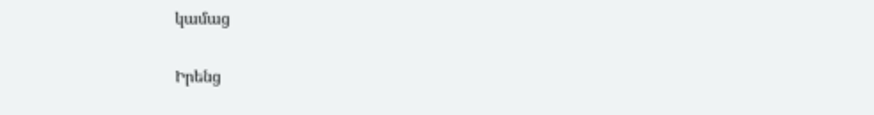կամաց

Իրենց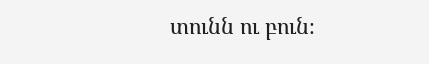տունն ու բուն։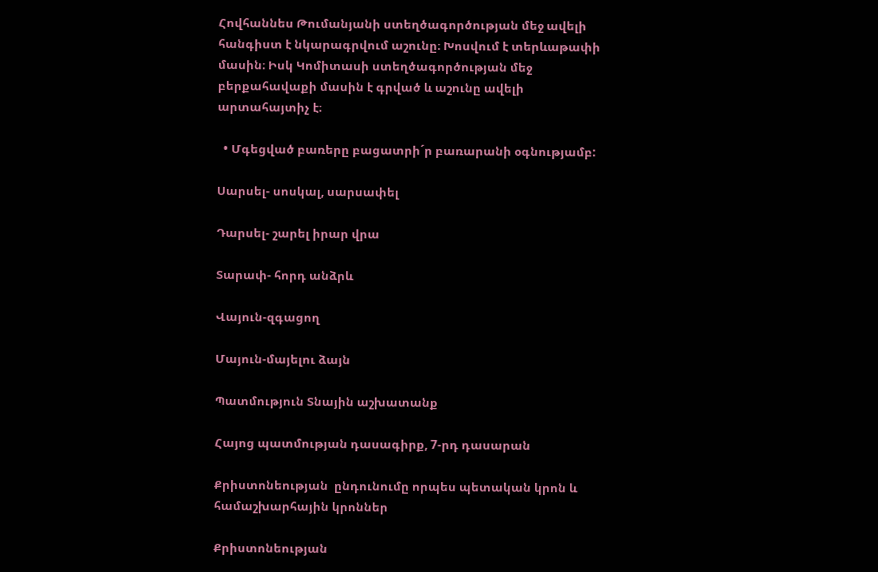Հովհաննես Թումանյանի ստեղծագործության մեջ ավելի հանգիստ է նկարագրվում աշունը։ Խոսվում է տերևաթափի մասին։ Իսկ Կոմիտասի ստեղծագործության մեջ բերքահավաքի մասին է գրված և աշունը ավելի արտահայտիչ է։

  • Մգեցված բառերը բացատրի´ր բառարանի օգնությամբ:

Սարսել- սոսկալ, սարսափել

Դարսել- շարել իրար վրա

Տարափ- հորդ անձրև

Վայուն-զգացող

Մայուն-մայելու ձայն

Պատմություն Տնային աշխատանք

Հայոց պատմության դասագիրք, 7-րդ դասարան

Քրիստոնեության  ընդունումը որպես պետական կրոն և համաշխարհային կրոններ

Քրիստոնեության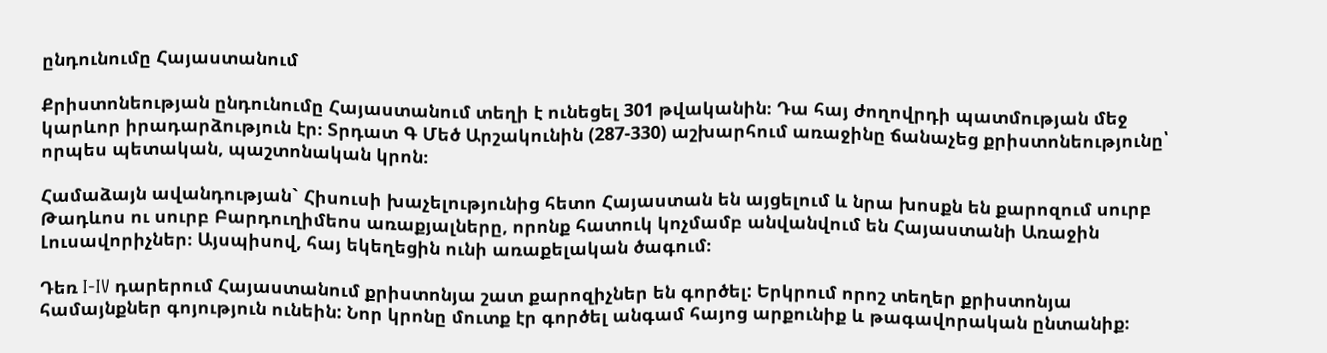ընդունումը Հայաստանում

Քրիստոնեության ընդունումը Հայաստանում տեղի է ունեցել 301 թվականին։ Դա հայ ժողովրդի պատմության մեջ կարևոր իրադարձություն էր։ Տրդատ Գ Մեծ Արշակունին (287-330) աշխարհում առաջինը ճանաչեց քրիստոնեությունը՝ որպես պետական, պաշտոնական կրոն։

Համաձայն ավանդության` Հիսուսի խաչելությունից հետո Հայաստան են այցելում և նրա խոսքն են քարոզում սուրբ Թադևոս ու սուրբ Բարդուղիմեոս առաքյալները, որոնք հատուկ կոչմամբ անվանվում են Հայաստանի Առաջին Լուսավորիչներ։ Այսպիսով, հայ եկեղեցին ունի առաքելական ծագում։

Դեռ I-IV դարերում Հայաստանում քրիստոնյա շատ քարոզիչներ են գործել: Երկրում որոշ տեղեր քրիստոնյա համայնքներ գոյություն ունեին: Նոր կրոնը մուտք էր գործել անգամ հայոց արքունիք և թագավորական ընտանիք։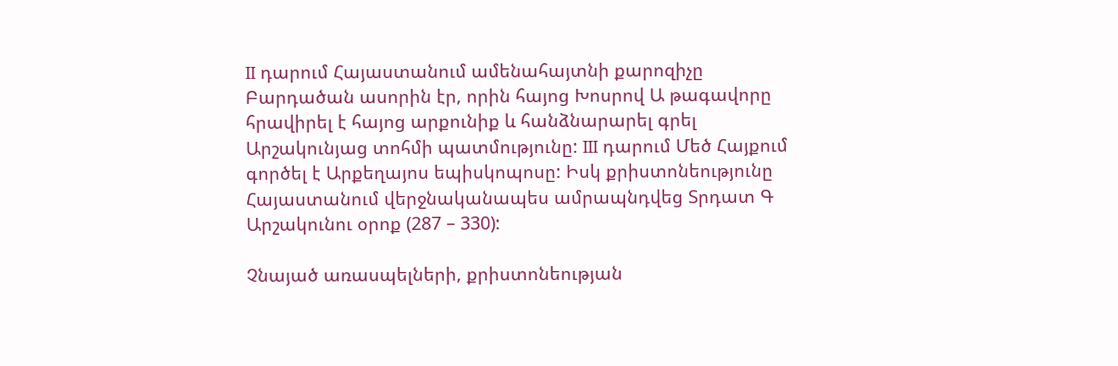II դարում Հայաստանում ամենահայտնի քարոզիչը Բարդածան ասորին էր, որին հայոց Խոսրով Ա թագավորը հրավիրել է հայոց արքունիք և հանձնարարել գրել Արշակունյաց տոհմի պատմությունը: III դարում Մեծ Հայքում գործել է Արքեղայոս եպիսկոպոսը: Իսկ քրիստոնեությունը Հայաստանում վերջնականապես ամրապնդվեց Տրդատ Գ Արշակունու օրոք (287 – 330):

Չնայած առասպելների, քրիստոնեության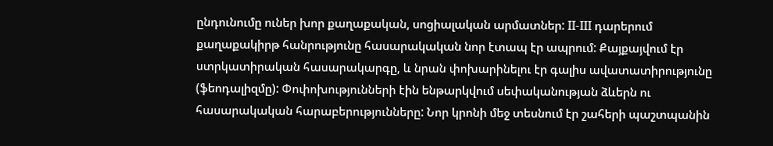ընդունումը ուներ խոր քաղաքական, սոցիալական արմատներ: II-III դարերում քաղաքակիրթ հանրությունը հասարակական նոր էտապ էր ապրում: Քայքայվում էր ստրկատիրական հասարակարգը, և նրան փոխարինելու էր գալիս ավատատիրությունը (ֆեոդալիզմը): Փոփոխությունների էին ենթարկվում սեփականության ձևերն ու հասարակական հարաբերությունները: Նոր կրոնի մեջ տեսնում էր շահերի պաշտպանին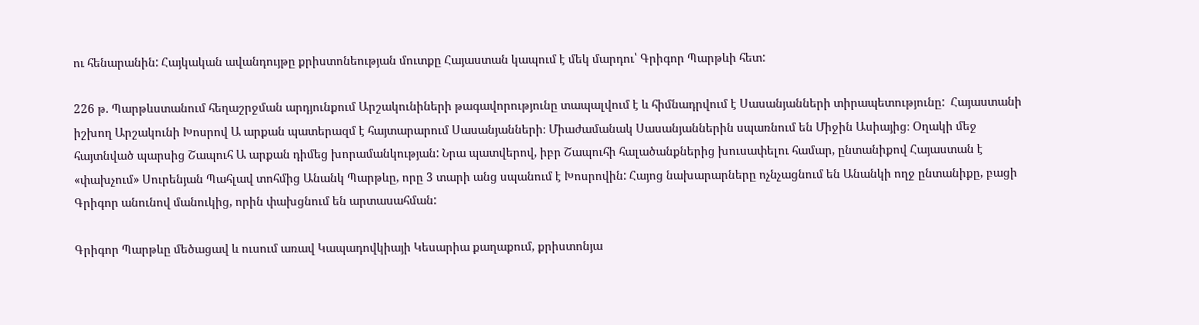ու հենարանին: Հայկական ավանդույթը քրիստոնեության մուտքը Հայաստան կապում է մեկ մարդու՝ Գրիգոր Պարթևի հետ:

226 թ. Պարթևստանում հեղաշրջման արդյունքում Արշակունիների թագավորությունը տապալվում է և հիմնադրվում է Սասանյանների տիրապետությունը:  Հայաստանի իշխող Արշակունի Խոսրով Ա արքան պատերազմ է հայտարարում Սասանյանների։ Միաժամանակ Սասանյաններին սպառնում են Միջին Ասիայից։ Օղակի մեջ հայտնված պարսից Շապուհ Ա արքան դիմեց խորամանկության: Նրա պատվերով, իբր Շապուհի հալածանքներից խուսափելու համար, ընտանիքով Հայաստան է «փախչում» Սուրենյան Պահլավ տոհմից Անանկ Պարթևը, որը 3 տարի անց սպանում է Խոսրովին: Հայոց նախարարները ոչնչացնում են Անանկի ողջ ընտանիքը, բացի Գրիգոր անունով մանուկից, որին փախցնում են արտասահման:

Գրիգոր Պարթևը մեծացավ և ուսում առավ Կապադովկիայի Կեսարիա քաղաքում, քրիստոնյա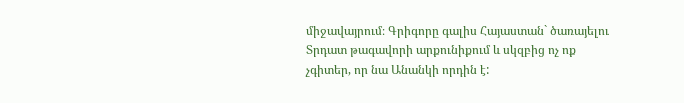միջավայրում։ Գրիգորը գալիս Հայաստան` ծառայելու Տրդատ թագավորի արքունիքում և սկզբից ոչ ոք չգիտեր, որ նա Անանկի որդին է: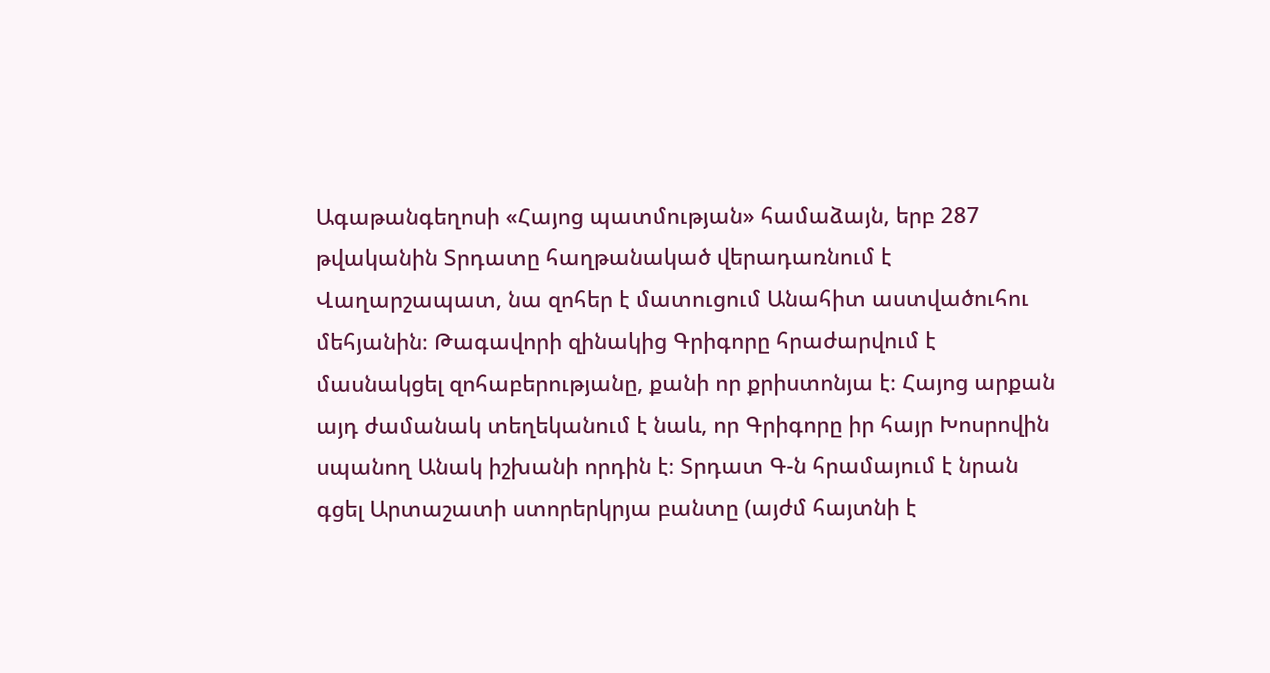Ագաթանգեղոսի «Հայոց պատմության» համաձայն, երբ 287 թվականին Տրդատը հաղթանակած վերադառնում է Վաղարշապատ, նա զոհեր է մատուցում Անահիտ աստվածուհու մեհյանին։ Թագավորի զինակից Գրիգորը հրաժարվում է մասնակցել զոհաբերությանը, քանի որ քրիստոնյա է։ Հայոց արքան այդ ժամանակ տեղեկանում է նաև, որ Գրիգորը իր հայր Խոսրովին սպանող Անակ իշխանի որդին է։ Տրդատ Գ-ն հրամայում է նրան գցել Արտաշատի ստորերկրյա բանտը (այժմ հայտնի է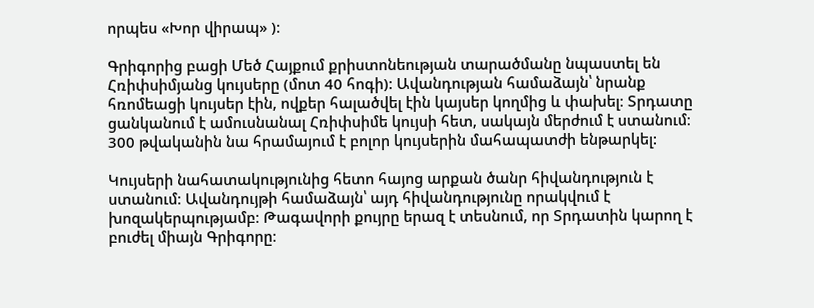որպես «Խոր վիրապ» )։

Գրիգորից բացի Մեծ Հայքում քրիստոնեության տարածմանը նպաստել են Հռիփսիմյանց կույսերը (մոտ 40 հոգի): Ավանդության համաձայն՝ նրանք հռոմեացի կույսեր էին, ովքեր հալածվել էին կայսեր կողմից և փախել։ Տրդատը ցանկանում է ամուսնանալ Հռիփսիմե կույսի հետ, սակայն մերժում է ստանում։ 300 թվականին նա հրամայում է բոլոր կույսերին մահապատժի ենթարկել:

Կույսերի նահատակությունից հետո հայոց արքան ծանր հիվանդություն է ստանում։ Ավանդույթի համաձայն՝ այդ հիվանդությունը որակվում է խոզակերպությամբ։ Թագավորի քույրը երազ է տեսնում, որ Տրդատին կարող է բուժել միայն Գրիգորը։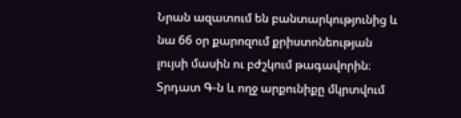Նրան ազատում են բանտարկությունից և նա 66 օր քարոզում քրիստոնեության լույսի մասին ու բժշկում թագավորին։ Տրդատ Գ-ն և ողջ արքունիքը մկրտվում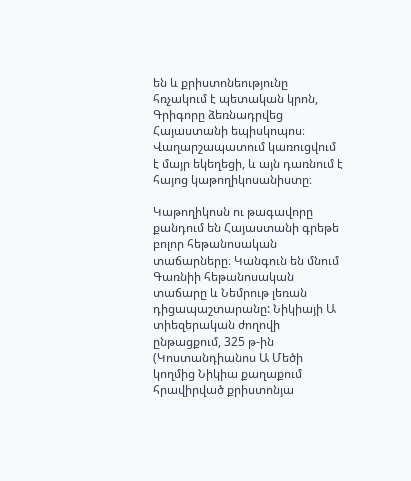են և քրիստոնեությունը հռչակում է պետական կրոն, Գրիգորը ձեռնադրվեց Հայաստանի եպիսկոպոս։ Վաղարշապատում կառուցվում է մայր եկեղեցի, և այն դառնում է հայոց կաթողիկոսանիստը։

Կաթողիկոսն ու թագավորը քանդում են Հայաստանի գրեթե բոլոր հեթանոսական տաճարները։ Կանգուն են մնում Գառնիի հեթանոսական տաճարը և Նեմրութ լեռան դիցապաշտարանը: Նիկիայի Ա տիեզերական ժողովի ընթացքում, 325 թ-ին (Կոստանդիանոս Ա Մեծի կողմից Նիկիա քաղաքում հրավիրված քրիստոնյա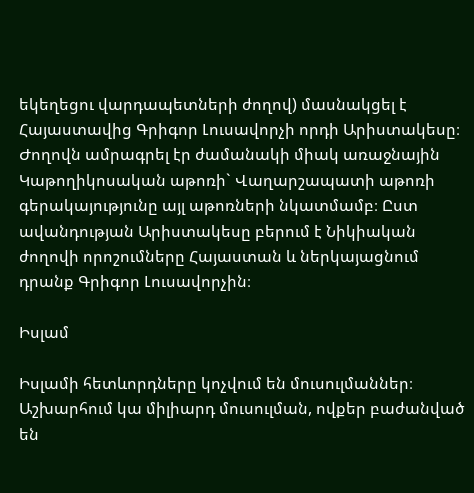եկեղեցու վարդապետների ժողով) մասնակցել է Հայաստավից Գրիգոր Լուսավորչի որդի Արիստակեսը։ Ժողովն ամրագրել էր ժամանակի միակ առաջնային Կաթողիկոսական աթոռի` Վաղարշապատի աթոռի գերակայությունը այլ աթոռների նկատմամբ։ Ըստ ավանդության Արիստակեսը բերում է Նիկիական ժողովի որոշումները Հայաստան և ներկայացնում դրանք Գրիգոր Լուսավորչին։

Իսլամ

Իսլամի հետևորդները կոչվում են մուսուլմաններ։ Աշխարհում կա միլիարդ մուսուլման, ովքեր բաժանված են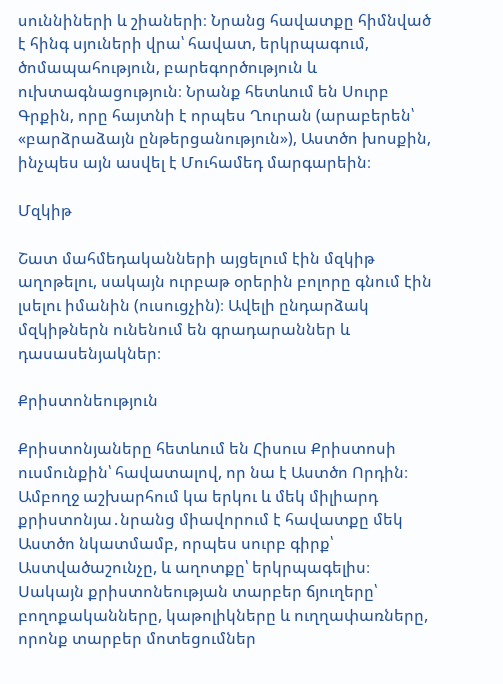սուննիների և շիաների։ Նրանց հավատքը հիմնված է հինգ սյուների վրա՝ հավատ, երկրպագում, ծոմապահություն, բարեգործություն և ուխտագնացություն։ Նրանք հետևում են Սուրբ Գրքին, որը հայտնի է որպես Ղուրան (արաբերեն՝ «բարձրաձայն ընթերցանություն»), Աստծո խոսքին, ինչպես այն ասվել է Մուհամեդ մարգարեին։

Մզկիթ

Շատ մահմեդականների այցելում էին մզկիթ աղոթելու, սակայն ուրբաթ օրերին բոլորը գնում էին լսելու իմանին (ուսուցչին)։ Ավելի ընդարձակ մզկիթներն ունենում են գրադարաններ և դասասենյակներ։

Քրիստոնեություն

Քրիստոնյաները հետևում են Հիսուս Քրիստոսի ուսմունքին՝ հավատալով, որ նա է Աստծո Որդին։ Ամբողջ աշխարհում կա երկու և մեկ միլիարդ քրիստոնյա․նրանց միավորում է հավատքը մեկ Աստծո նկատմամբ, որպես սուրբ գիրք՝ Աստվածաշունչը, և աղոտքը՝ երկրպագելիս։ Սակայն քրիստոնեության տարբեր ճյուղերը՝ բողոքականները, կաթոլիկները և ուղղափառները, որոնք տարբեր մոտեցումներ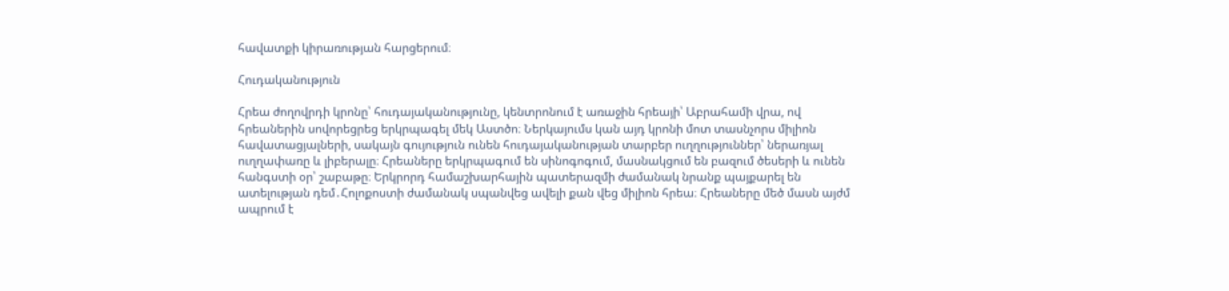հավատքի կիրառության հարցերում։

Հուդականություն

Հրեա ժողովրդի կրոնը՝ հուդայականությունը, կենտրոնում է առաջին հրեայի՝ Աբրահամի վրա, ով հրեաներին սովորեցրեց երկրպագել մեկ Աստծո։ Ներկայումս կան այդ կրոնի մոտ տասնչորս միլիոն հավատացյալների, սակայն գույություն ունեն հուդայականության տարբեր ուղղություններ՝ ներառյալ ուղղափառը և լիբերալը։ Հրեաները երկրպագում են սինոգոգում, մասնակցում են բազում ծեսերի և ունեն հանգստի օր՝ շաբաթը։ Երկրորդ համաշխարհային պատերազմի ժամանակ նրանք պայքարել են ատելության դեմ․Հոլոքոստի ժամանակ սպանվեց ավելի քան վեց միլիոն հրեա։ Հրեաները մեծ մասն այժմ ապրում է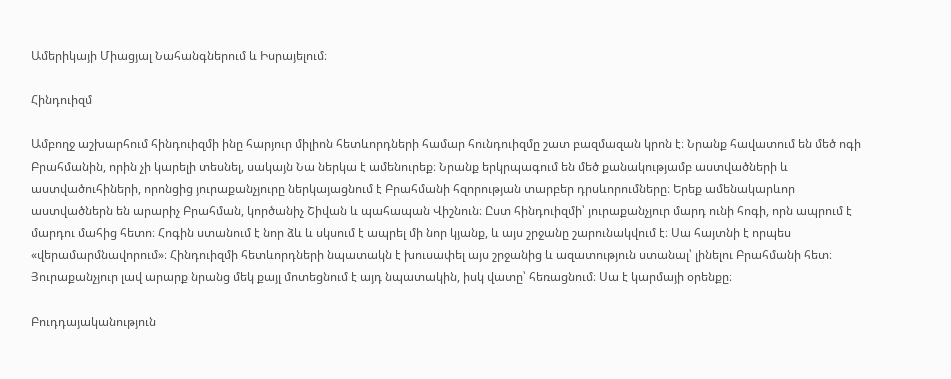Ամերիկայի Միացյալ Նահանգներում և Իսրայելում։

Հինդուիզմ

Ամբողջ աշխարհում հինդուիզմի ինը հարյուր միլիոն հետևորդների համար հունդուիզմը շատ բազմազան կրոն է։ Նրանք հավատում են մեծ ոգի Բրահմանին, որին չի կարելի տեսնել, սակայն Նա ներկա է ամենուրեք։ Նրանք երկրպագում են մեծ քանակությամբ աստվածների և աստվածուհիների, որոնցից յուրաքանչյուրը ներկայացնում է Բրահմանի հզորության տարբեր դրսևորումները։ Երեք ամենակարևոր աստվածներն են արարիչ Բրահման, կործանիչ Շիվան և պահապան Վիշնուն։ Ըստ հինդուիզմի՝ յուրաքանչյուր մարդ ունի հոգի, որն ապրում է մարդու մահից հետո։ Հոգին ստանում է նոր ձև և սկսում է ապրել մի նոր կյանք, և այս շրջանը շարունակվում է։ Սա հայտնի է որպես «վերամարմնավորում»։ Հինդուիզմի հետևորդների նպատակն է խուսափել այս շրջանից և ազատություն ստանալ՝ լինելու Բրահմանի հետ։ Յուրաքանչյուր լավ արարք նրանց մեկ քայլ մոտեցնում է այդ նպատակին, իսկ վատը՝ հեռացնում։ Սա է կարմայի օրենքը։

Բուդդայականություն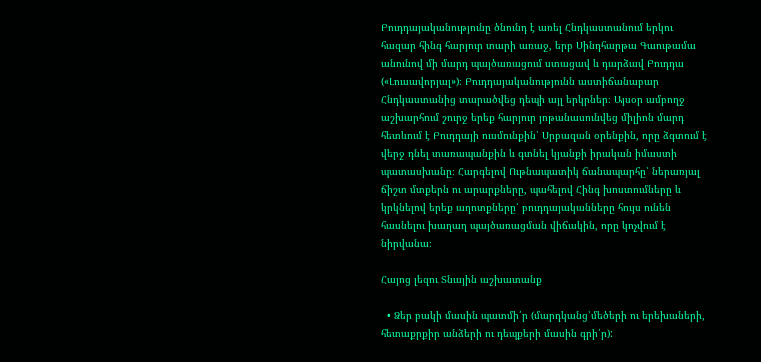Բուդդայականությունը ծնունդ է առել Հնդկաստանում երկու հազար հինգ հարյուր տարի առաջ, երբ Սինդհարթա Գաութամա անունով մի մարդ պայծառացում ստացավ և դարձավ Բուդդա («Լուսավորյալ»)։ Բուդդայականությունն աստիճանաբար Հնդկաստանից տարածվեց դեպի այլ երկրներ։ Այսօր ամբողջ աշխարհում շուրջ երեք հարյուր յոթանասունվեց միլիոն մարդ հետևում է Բուդդայի ուսմունքին՝ Սրբազան օրենքին, որը ձգտում է վերջ դնել տառապանքին և գտնել կյանքի իրական իմաստի պատասխանը։ Հարգելով Ութնապատիկ ճանապարհը՝ ներառյալ ճիշտ մտքերն ու արարքները, պահելով Հինգ խոստումները և կրկնելով երեք աղոտքները՝ բուդդայականները հույս ունեն հասնելու խաղաղ պայծառացման վիճակին, որը կոչվում է նիրվանա։

Հայոց լեզու Տնային աշխատանք

  • Ձեր բակի մասին պատմի՛ր (մարդկանց՝մեծերի ու երեխաների, հետաքրքիր անձերի ու դեպքերի մասին գրի՛ր):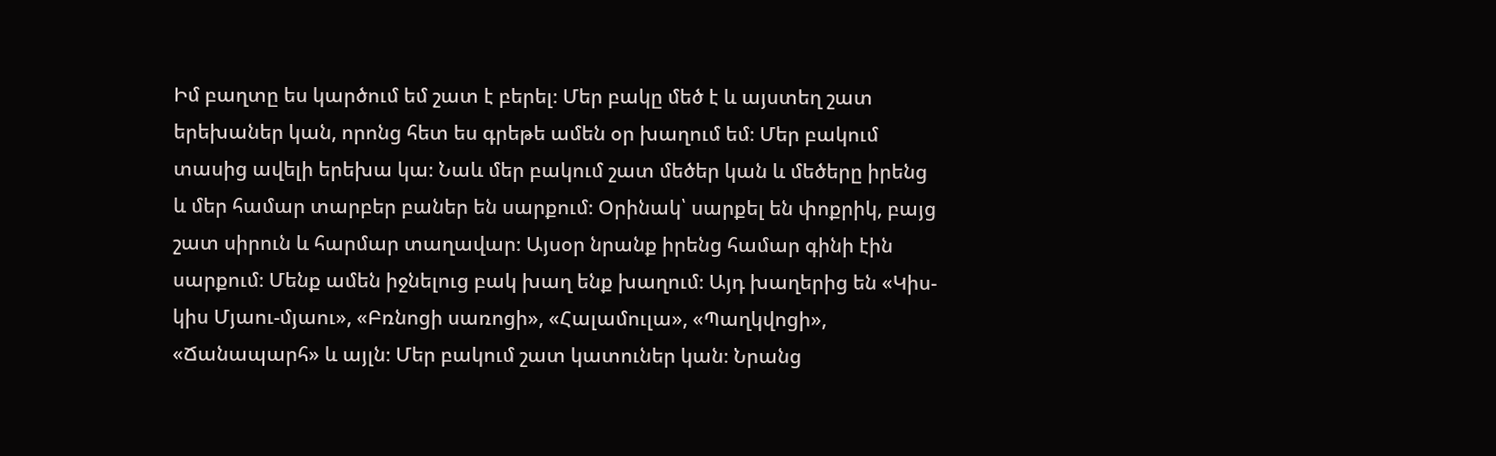Իմ բաղտը ես կարծում եմ շատ է բերել։ Մեր բակը մեծ է և այստեղ շատ երեխաներ կան, որոնց հետ ես գրեթե ամեն օր խաղում եմ։ Մեր բակում տասից ավելի երեխա կա։ Նաև մեր բակում շատ մեծեր կան և մեծերը իրենց և մեր համար տարբեր բաներ են սարքում։ Օրինակ՝ սարքել են փոքրիկ, բայց շատ սիրուն և հարմար տաղավար։ Այսօր նրանք իրենց համար գինի էին սարքում։ Մենք ամեն իջնելուց բակ խաղ ենք խաղում։ Այդ խաղերից են «Կիս-կիս Մյաու-մյաու», «Բռնոցի սառոցի», «Հալամուլա», «Պաղկվոցի», «Ճանապարհ» և այլն։ Մեր բակում շատ կատուներ կան։ Նրանց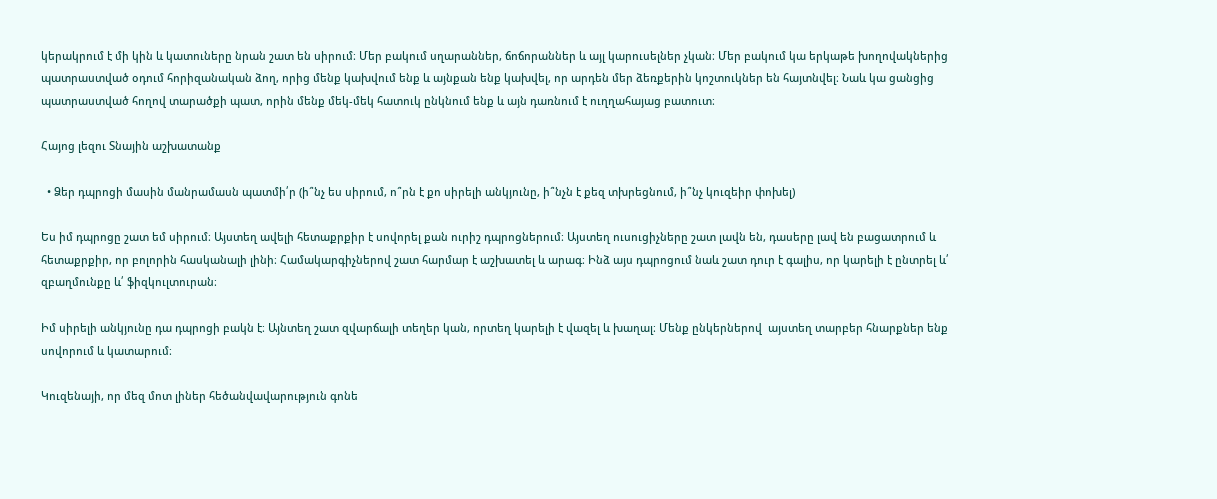կերակրում է մի կին և կատուները նրան շատ են սիրում։ Մեր բակում սղարաններ, ճոճորաններ և այլ կարուսելներ չկան։ Մեր բակում կա երկաթե խողովակներից պատրաստված օդում հորիզանական ձող, որից մենք կախվում ենք և այնքան ենք կախվել, որ արդեն մեր ձեռքերին կոշտուկներ են հայտնվել։ Նաև կա ցանցից պատրաստված հողով տարածքի պատ, որին մենք մեկ-մեկ հատուկ ընկնում ենք և այն դառնում է ուղղահայաց բատուտ։

Հայոց լեզու Տնային աշխատանք

  • Ձեր դպրոցի մասին մանրամասն պատմի՛ր (ի՞նչ ես սիրում, ո՞րն է քո սիրելի անկյունը, ի՞նչն է քեզ տխրեցնում, ի՞նչ կուզեիր փոխել)

Ես իմ դպրոցը շատ եմ սիրում։ Այստեղ ավելի հետաքրքիր է սովորել քան ուրիշ դպրոցներում։ Այստեղ ուսուցիչները շատ լավն են, դասերը լավ են բացատրում և հետաքրքիր, որ բոլորին հասկանալի լինի։ Համակարգիչներով շատ հարմար է աշխատել և արագ։ Ինձ այս դպրոցում նաև շատ դուր է գալիս, որ կարելի է ընտրել և՛ զբաղմունքը և՛ ֆիզկուլտուրան։

Իմ սիրելի անկյունը դա դպրոցի բակն է։ Այնտեղ շատ զվարճալի տեղեր կան, որտեղ կարելի է վազել և խաղալ։ Մենք ընկերներով  այստեղ տարբեր հնարքներ ենք սովորում և կատարում։

Կուզենայի, որ մեզ մոտ լիներ հեծանվավարություն գոնե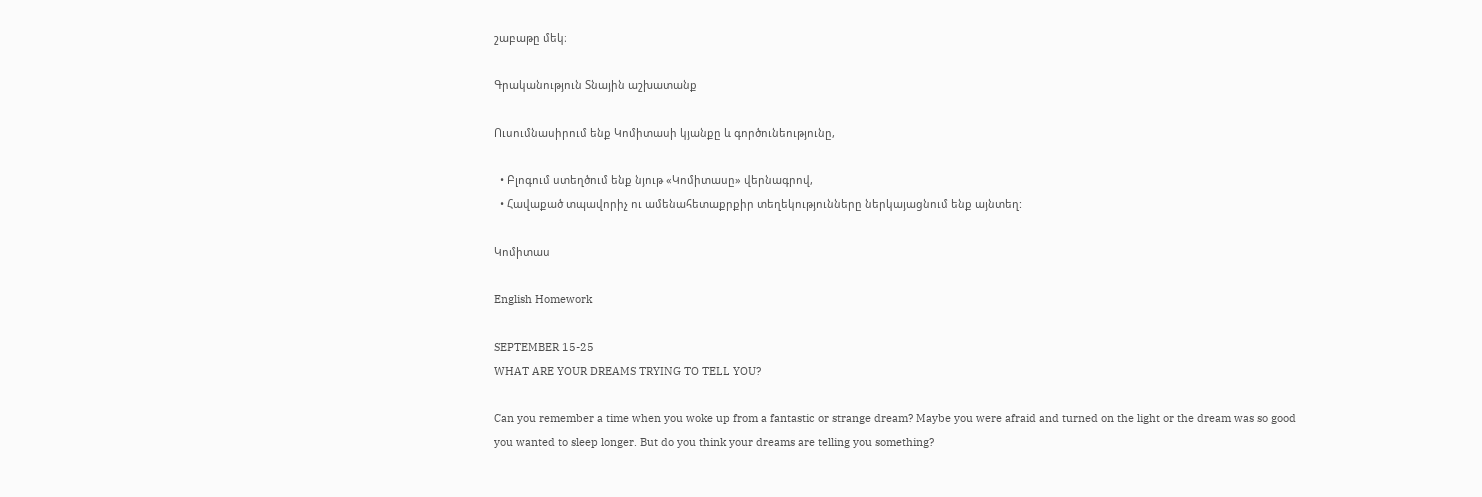շաբաթը մեկ։

Գրականություն Տնային աշխատանք

Ուսումնասիրում ենք Կոմիտասի կյանքը և գործունեությունը,

  • Բլոգում ստեղծում ենք նյութ «Կոմիտասը» վերնագրով,
  • Հավաքած տպավորիչ ու ամենահետաքրքիր տեղեկությունները ներկայացնում ենք այնտեղ:

Կոմիտաս

English Homework

SEPTEMBER 15-25
WHAT ARE YOUR DREAMS TRYING TO TELL YOU?

Can you remember a time when you woke up from a fantastic or strange dream? Maybe you were afraid and turned on the light or the dream was so good you wanted to sleep longer. But do you think your dreams are telling you something?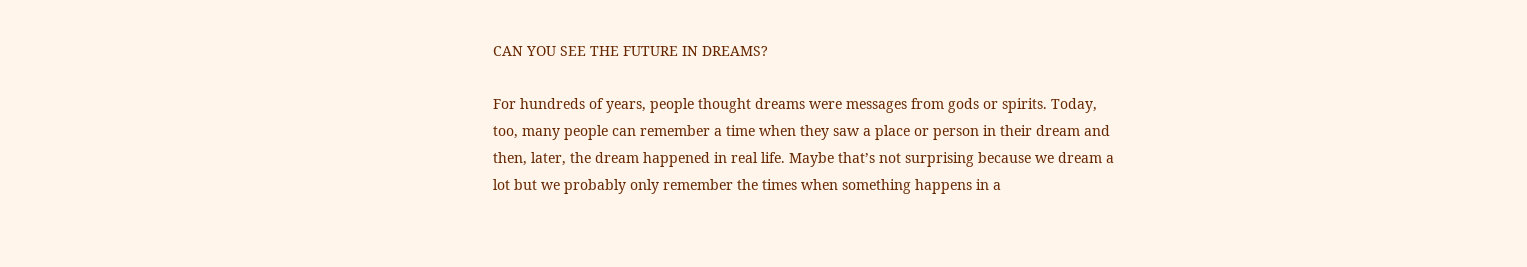CAN YOU SEE THE FUTURE IN DREAMS?

For hundreds of years, people thought dreams were messages from gods or spirits. Today, too, many people can remember a time when they saw a place or person in their dream and then, later, the dream happened in real life. Maybe that’s not surprising because we dream a lot but we probably only remember the times when something happens in a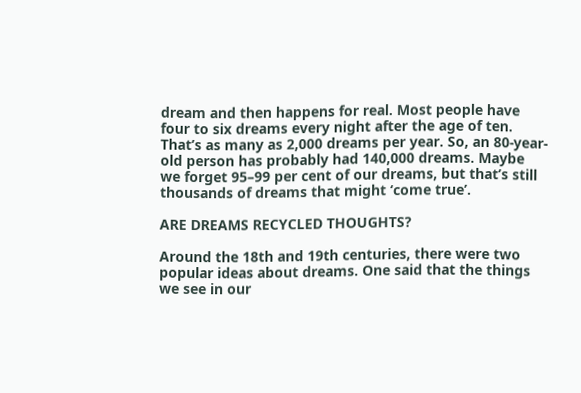dream and then happens for real. Most people have four to six dreams every night after the age of ten. That’s as many as 2,000 dreams per year. So, an 80-year-old person has probably had 140,000 dreams. Maybe we forget 95–99 per cent of our dreams, but that’s still thousands of dreams that might ‘come true’.

ARE DREAMS RECYCLED THOUGHTS?

Around the 18th and 19th centuries, there were two popular ideas about dreams. One said that the things we see in our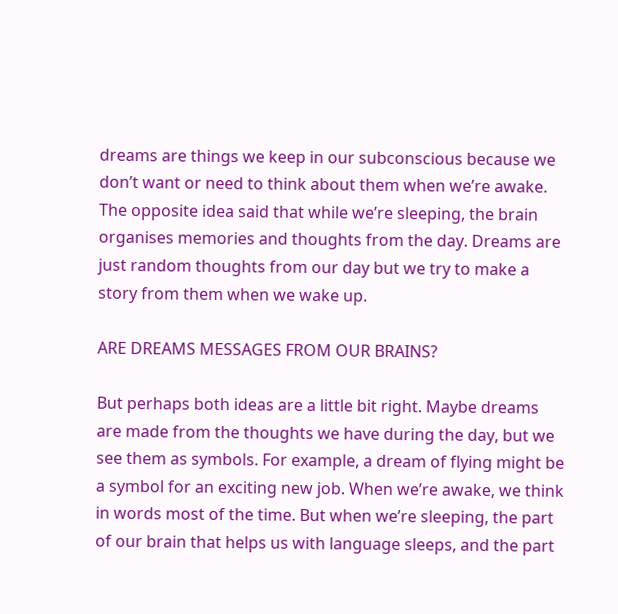dreams are things we keep in our subconscious because we don’t want or need to think about them when we’re awake. The opposite idea said that while we’re sleeping, the brain organises memories and thoughts from the day. Dreams are just random thoughts from our day but we try to make a story from them when we wake up.

ARE DREAMS MESSAGES FROM OUR BRAINS?

But perhaps both ideas are a little bit right. Maybe dreams are made from the thoughts we have during the day, but we see them as symbols. For example, a dream of flying might be a symbol for an exciting new job. When we’re awake, we think in words most of the time. But when we’re sleeping, the part of our brain that helps us with language sleeps, and the part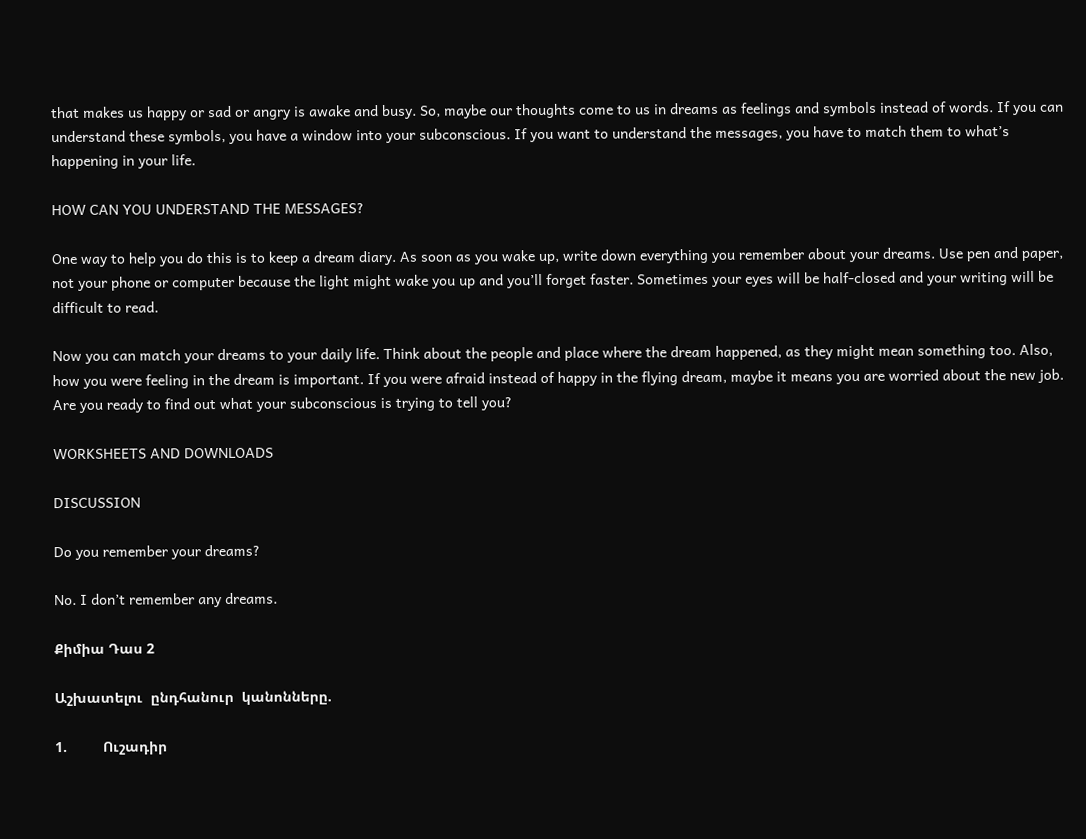that makes us happy or sad or angry is awake and busy. So, maybe our thoughts come to us in dreams as feelings and symbols instead of words. If you can understand these symbols, you have a window into your subconscious. If you want to understand the messages, you have to match them to what’s happening in your life.

HOW CAN YOU UNDERSTAND THE MESSAGES?

One way to help you do this is to keep a dream diary. As soon as you wake up, write down everything you remember about your dreams. Use pen and paper, not your phone or computer because the light might wake you up and you’ll forget faster. Sometimes your eyes will be half-closed and your writing will be difficult to read.

Now you can match your dreams to your daily life. Think about the people and place where the dream happened, as they might mean something too. Also, how you were feeling in the dream is important. If you were afraid instead of happy in the flying dream, maybe it means you are worried about the new job. Are you ready to find out what your subconscious is trying to tell you?

WORKSHEETS AND DOWNLOADS

DISCUSSION

Do you remember your dreams?

No. I don’t remember any dreams.

Քիմիա Դաս 2

Աշխատելու  ընդհանուր  կանոնները.

1.         Ուշադիր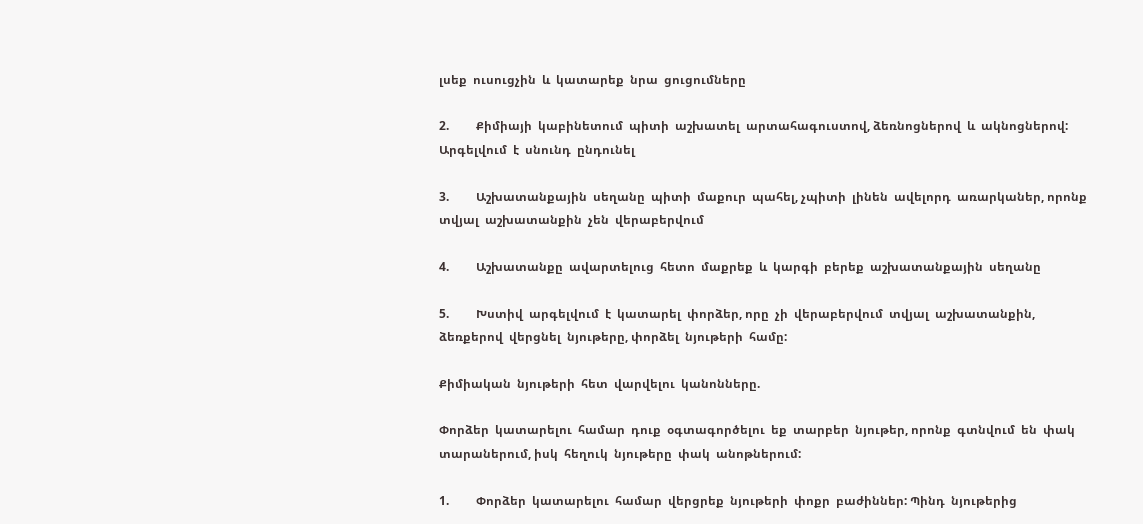լսեք  ուսուցչին  և  կատարեք  նրա  ցուցումները

2.         Քիմիայի  կաբինետում  պիտի  աշխատել  արտահագուստով, ձեռնոցներով  և  ակնոցներով: Արգելվում  է  սնունդ  ընդունել

3.         Աշխատանքային  սեղանը  պիտի  մաքուր  պահել, չպիտի  լինեն  ավելորդ  առարկաներ, որոնք  տվյալ  աշխատանքին  չեն  վերաբերվում

4.         Աշխատանքը  ավարտելուց  հետո  մաքրեք  և  կարգի  բերեք  աշխատանքային  սեղանը

5.         Խստիվ  արգելվում  է  կատարել  փորձեր, որը  չի  վերաբերվում  տվյալ  աշխատանքին, ձեռքերով  վերցնել  նյութերը, փորձել  նյութերի  համը:

Քիմիական  նյութերի  հետ  վարվելու  կանոնները.

Փորձեր  կատարելու  համար  դուք  օգտագործելու  եք  տարբեր  նյութեր, որոնք  գտնվում  են  փակ  տարաներում, իսկ  հեղուկ  նյութերը  փակ  անոթներում:

1.         Փորձեր  կատարելու  համար  վերցրեք  նյութերի  փոքր  բաժիններ: Պինդ  նյութերից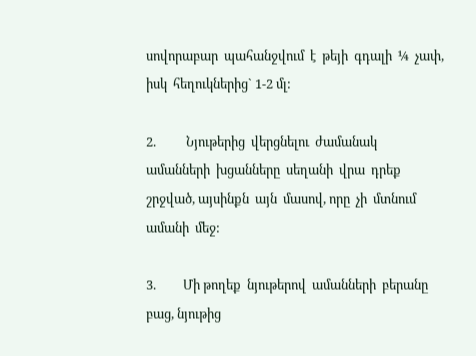սովորաբար  պահանջվում  է  թեյի  գդալի  ¼  չափ, իսկ  հեղուկներից` 1-2 մլ:

2.          Նյութերից  վերցնելու  ժամանակ  ամանների  խցանները  սեղանի  վրա  դրեք  շրջված, այսինքն  այն  մասով, որը  չի  մտնում  ամանի  մեջ:

3.         Մի թողեք  նյութերով  ամանների  բերանը  բաց, նյութից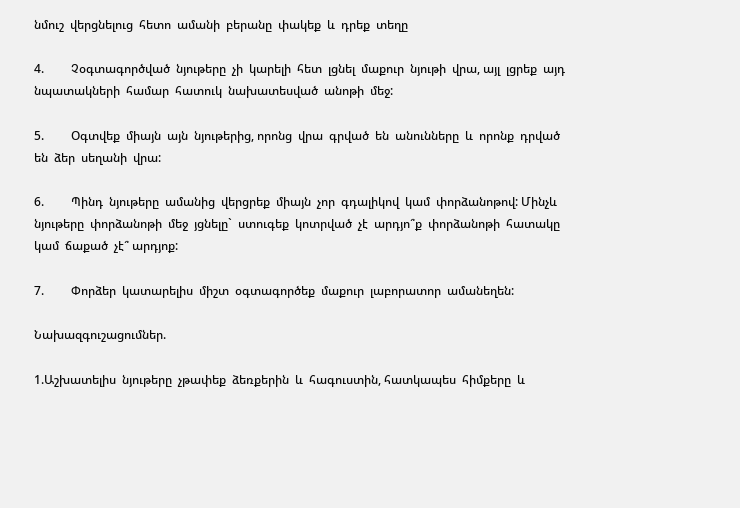նմուշ  վերցնելուց  հետո  ամանի  բերանը  փակեք  և  դրեք  տեղը

4.         Չօգտագործված  նյութերը  չի  կարելի  հետ  լցնել  մաքուր  նյութի  վրա, այլ  լցրեք  այդ  նպատակների  համար  հատուկ  նախատեսված  անոթի  մեջ:

5.         Օգտվեք  միայն  այն  նյութերից, որոնց  վրա  գրված  են  անունները  և  որոնք  դրված  են  ձեր  սեղանի  վրա:

6.         Պինդ  նյութերը  ամանից  վերցրեք  միայն  չոր  գդալիկով  կամ  փորձանոթով: Մինչև  նյութերը  փորձանոթի  մեջ  յցնելը`  ստուգեք  կոտրված  չէ  արդյո՞ք  փորձանոթի  հատակը  կամ  ճաքած  չէ՞ արդյոք:

7.         Փորձեր  կատարելիս  միշտ  օգտագործեք  մաքուր  լաբորատոր  ամանեղեն:

Նախազգուշացումներ.

1.Աշխատելիս  նյութերը  չթափեք  ձեռքերին  և  հագուստին, հատկապես  հիմքերը  և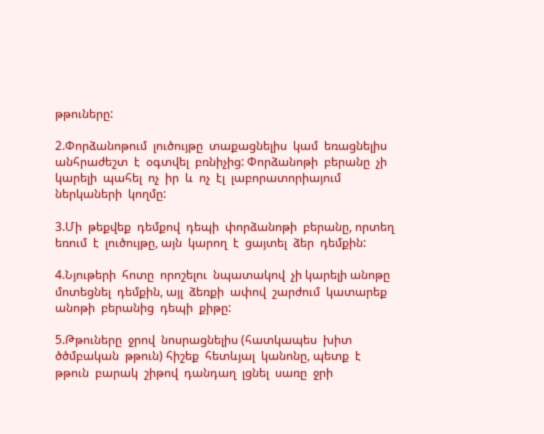թթուները:

2.Փորձանոթում  լուծույթը  տաքացնելիս  կամ  եռացնելիս  անհրաժեշտ  է  օգտվել  բռնիչից: Փորձանոթի  բերանը  չի  կարելի  պահել  ոչ  իր  և  ոչ  էլ  լաբորատորիայում  ներկաների  կողմը:

3.Մի  թեքվեք  դեմքով  դեպի  փորձանոթի  բերանը, որտեղ  եռում  է  լուծույթը, այն  կարող  է  ցայտել  ձեր  դեմքին:

4.Նյութերի  հոտը  որոշելու  նպատակով  չի կարելի անոթը  մոտեցնել  դեմքին, այլ  ձեռքի  ափով  շարժում  կատարեք  անոթի  բերանից  դեպի  քիթը:

5.Թթուները  ջրով  նոսրացնելիս (հատկապես  խիտ  ծծմբական  թթուն) հիշեք  հետևյալ  կանոնը, պետք  է  թթուն  բարակ  շիթով  դանդաղ  լցնել  սառը  ջրի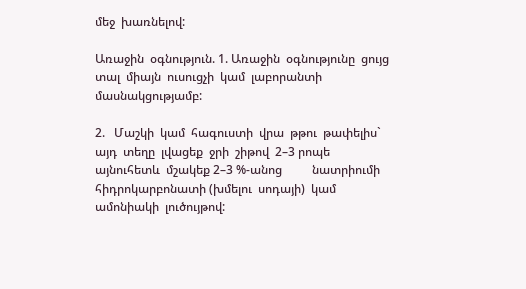մեջ  խառնելով:

Առաջին  օգնություն. 1. Առաջին  օգնությունը  ցույց  տալ  միայն  ուսուցչի  կամ  լաբորանտի  մասնակցությամբ:

2.   Մաշկի  կամ  հագուստի  վրա  թթու  թափելիս`  այդ  տեղը  լվացեք  ջրի  շիթով  2–3 րոպե  այնուհետև  մշակեք 2–3 %-անոց          նատրիումի  հիդրոկարբոնատի (խմելու  սոդայի)  կամ  ամոնիակի  լուծույթով: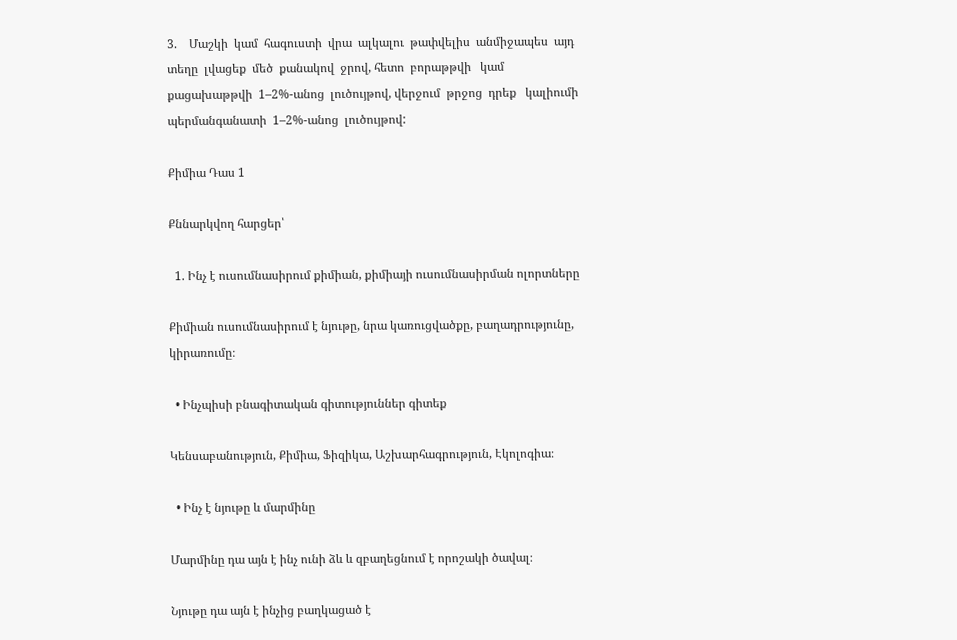3.    Մաշկի  կամ  հագուստի  վրա  ալկալու  թափվելիս  անմիջապես  այդ  տեղը  լվացեք  մեծ  քանակով  ջրով, հետո  բորաթթվի   կամ  քացախաթթվի  1–2%-անոց  լուծույթով, վերջում  թրջոց  դրեք   կալիումի  պերմանգանատի  1–2%-անոց  լուծույթով:

Քիմիա Դաս 1

Քննարկվող հարցեր՝

  1. Ինչ է ուսումնասիրում քիմիան, քիմիայի ուսումնասիրման ոլորտները

Քիմիան ուսումնասիրում է նյութը, նրա կառուցվածքը, բաղադրությունը, կիրառումը։

  • Ինչպիսի բնագիտական գիտություններ գիտեք

Կենսաբանություն, Քիմիա, Ֆիզիկա, Աշխարհագրություն, Էկոլոգիա։

  • Ինչ է նյութը և մարմինը

Մարմինը դա այն է ինչ ունի ձև և զբաղեցնում է որոշակի ծավալ։

Նյութը դա այն է ինչից բաղկացած է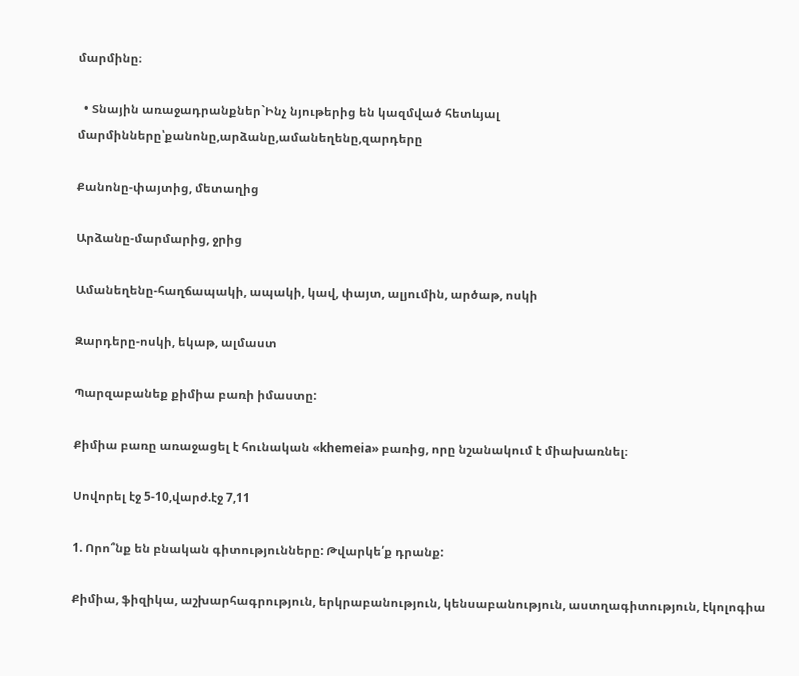մարմինը։

  • Տնային առաջադրանքներ`Ինչ նյութերից են կազմված հետևյալ մարմինները՝քանոնը,արձանը,ամանեղենը,զարդերը

Քանոնը-փայտից, մետաղից

Արձանը-մարմարից, ջրից

Ամանեղենը-հաղճապակի, ապակի, կավ, փայտ, ալյումին, արծաթ, ոսկի

Զարդերը-ոսկի, եկաթ, ալմաստ

Պարզաբանեք քիմիա բառի իմաստը:

Քիմիա բառը առաջացել է հունական «khemeia» բառից, որը նշանակում է միախառնել։

Սովորել էջ 5-10,վարժ.էջ 7,11

1. Որո՞նք են բնական գիտությունները: Թվարկե՛ք դրանք:

Քիմիա, ֆիզիկա, աշխարհագրություն, երկրաբանություն, կենսաբանություն, աստղագիտություն, էկոլոգիա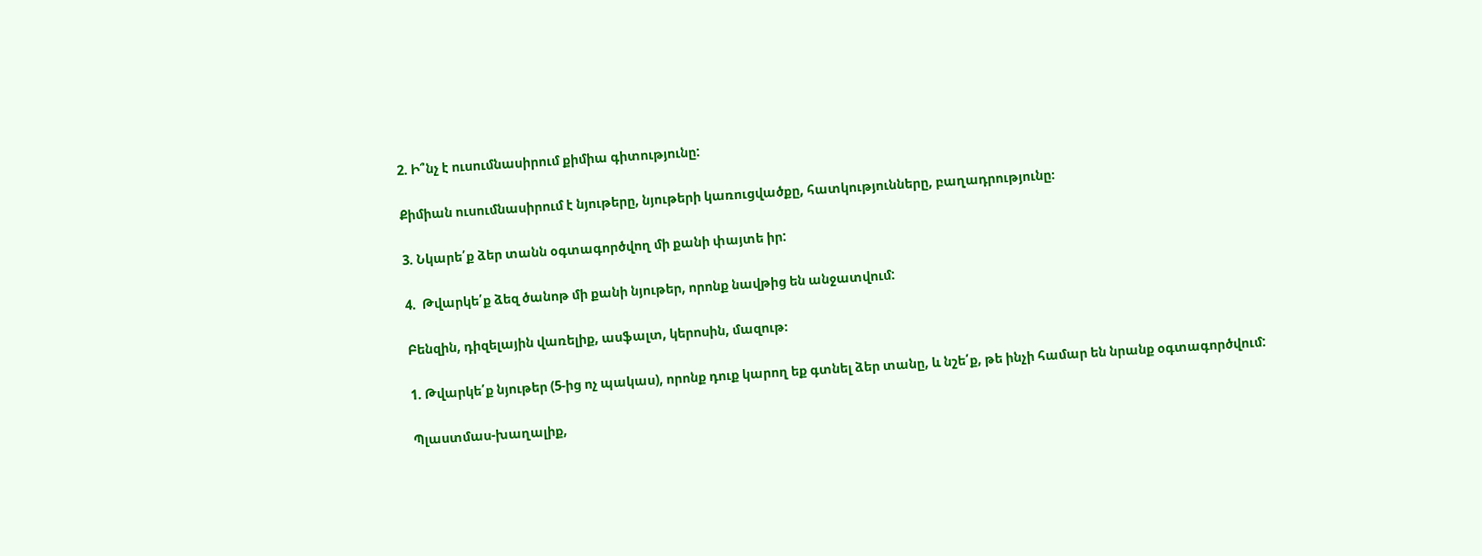2. Ի՞նչ է ուսումնասիրում քիմիա գիտությունը:

Քիմիան ուսումնասիրում է նյութերը, նյութերի կառուցվածքը, հատկությունները, բաղադրությունը։

3. Նկարե՛ք ձեր տանն օգտագործվող մի քանի փայտե իր:

4.  Թվարկե՛ք ձեզ ծանոթ մի քանի նյութեր, որոնք նավթից են անջատվում:

Բենզին, դիզելային վառելիք, ասֆալտ, կերոսին, մազութ։

1. Թվարկե՛ք նյութեր (5-ից ոչ պակաս), որոնք դուք կարող եք գտնել ձեր տանը, և նշե՛ք, թե ինչի համար են նրանք օգտագործվում:

Պլաստմաս-խաղալիք,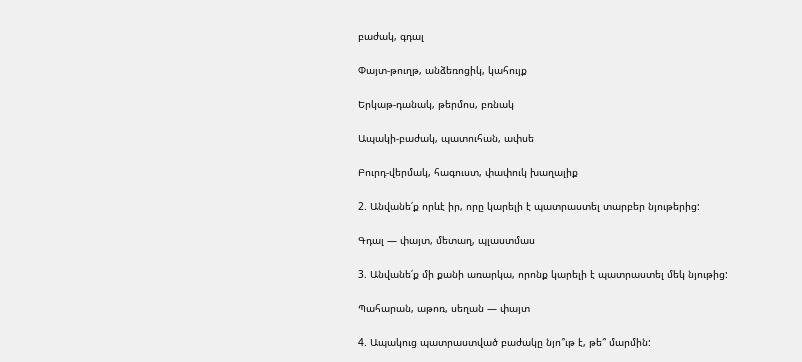բաժակ, գդալ

Փայտ-թուղթ, անձեռոցիկ, կահույք

Երկաթ-դանակ, թերմոս, բռնակ

Ապակի-բաժակ, պատուհան, ափսե

Բուրդ-վերմակ, հագուստ, փափուկ խաղալիք

2. Անվանե՛ք որևէ իր, որը կարելի է պատրաստել տարբեր նյութերից:

Գդալ — փայտ, մետաղ, պլաստմաս

3. Անվանե՛ք մի քանի առարկա, որոնք կարելի է պատրաստել մեկ նյութից:

Պահարան, աթոռ, սեղան — փայտ

4. Ապակուց պատրաստված բաժակը նյո՞ւթ է, թե՞ մարմին: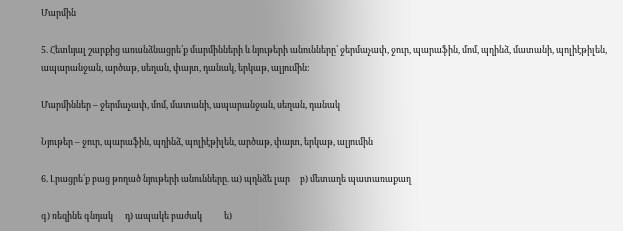Մարմին

5. Հետևյալ շարքից առանձնացրե՛ք մարմինների և նյութերի անունները՝ ջերմաչափ, ջուր, պարաֆին, մոմ, պղինձ, մատանի, պոլիէթիլեն, ապարանջան, արծաթ, սեղան, փայտ, դանակ, երկաթ, ալյումին:

Մարմիններ – ջերմաչափ, մոմ, մատանի, ապարանջան, սեղան, դանակ

Նյութեր – ջուր, պարաֆին, պղինձ, պոլիէթիլեն, արծաթ, փայտ, երկաթ, ալյումին

6. Լրացրե՛ք բաց թողած նյութերի անունները. ա) պղնձե լար     բ) մետաղե պատառաքաղ

գ) ռեզինե գնդակ      դ) ապակե բաժակ           ե)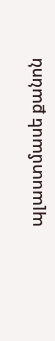պլաստմասե քանոն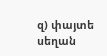զ) փայտե սեղան